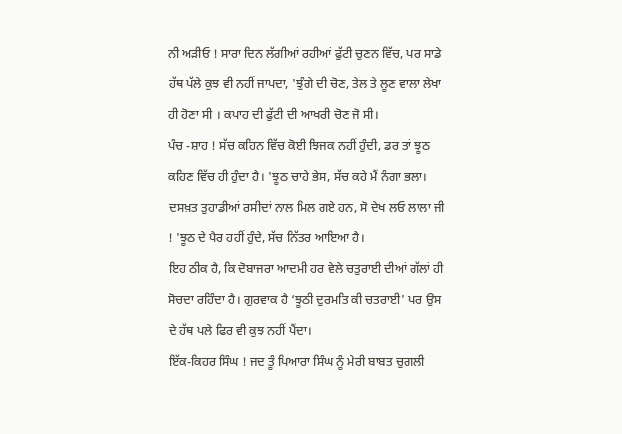ਨੀ ਅੜੀਓ ! ਸਾਰਾ ਦਿਨ ਲੱਗੀਆਂ ਰਹੀਆਂ ਫੁੱਟੀ ਚੁਣਨ ਵਿੱਚ, ਪਰ ਸਾਡੇ ਹੱਥ ਪੱਲੇ ਕੁਝ ਵੀ ਨਹੀਂ ਜਾਪਦਾ, 'ਝੁੰਗੇ ਦੀ ਚੋਣ, ਤੇਲ ਤੇ ਲੂਣ ਵਾਲਾ ਲੇਖਾ ਹੀ ਹੋਣਾ ਸੀ । ਕਪਾਹ ਦੀ ਫੁੱਟੀ ਦੀ ਆਖਰੀ ਚੋਣ ਜੋ ਸੀ।
ਪੰਚ -ਸ਼ਾਹ ! ਸੱਚ ਕਹਿਨ ਵਿੱਚ ਕੋਈ ਝਿਜਕ ਨਹੀਂ ਹੁੰਦੀ, ਡਰ ਤਾਂ ਝੂਠ ਕਹਿਣ ਵਿੱਚ ਹੀ ਹੁੰਦਾ ਹੈ। 'ਝੂਠ ਚਾਹੇ ਭੇਸ, ਸੱਚ ਕਹੇ ਮੈਂ ਨੰਗਾ ਭਲਾ।
ਦਸਖ਼ਤ ਤੁਹਾਡੀਆਂ ਰਸੀਦਾਂ ਨਾਲ ਮਿਲ ਗਏ ਹਨ, ਸੋ ਦੇਖ ਲਓ ਲਾਲਾ ਜੀ ! 'ਝੂਠ ਦੇ ਪੈਰ ਹਹੀਂ ਹੁੰਦੇ, ਸੱਚ ਨਿੱਤਰ ਆਇਆ ਹੈ।
ਇਹ ਠੀਕ ਹੈ, ਕਿ ਦੋਬਾਜਰਾ ਆਦਮੀ ਹਰ ਵੇਲੇ ਚਤੁਰਾਈ ਦੀਆਂ ਗੱਲਾਂ ਹੀ ਸੋਚਦਾ ਰਹਿੰਦਾ ਹੈ। ਗੁਰਵਾਕ ਹੈ ‘ਝੂਠੀ ਦੁਰਮਤਿ ਕੀ ਚਤਰਾਈ' ਪਰ ਉਸ ਦੇ ਹੱਥ ਪਲੇ ਫਿਰ ਵੀ ਕੁਝ ਨਹੀਂ ਪੈਂਦਾ।
ਇੱਕ-ਕਿਹਰ ਸਿੰਘ ! ਜਦ ਤੂੰ ਪਿਆਰਾ ਸਿੰਘ ਨੂੰ ਮੇਰੀ ਬਾਬਤ ਚੁਗਲੀ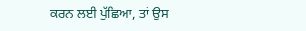ਕਰਨ ਲਈ ਪੁੱਛਿਆ, ਤਾਂ ਉਸ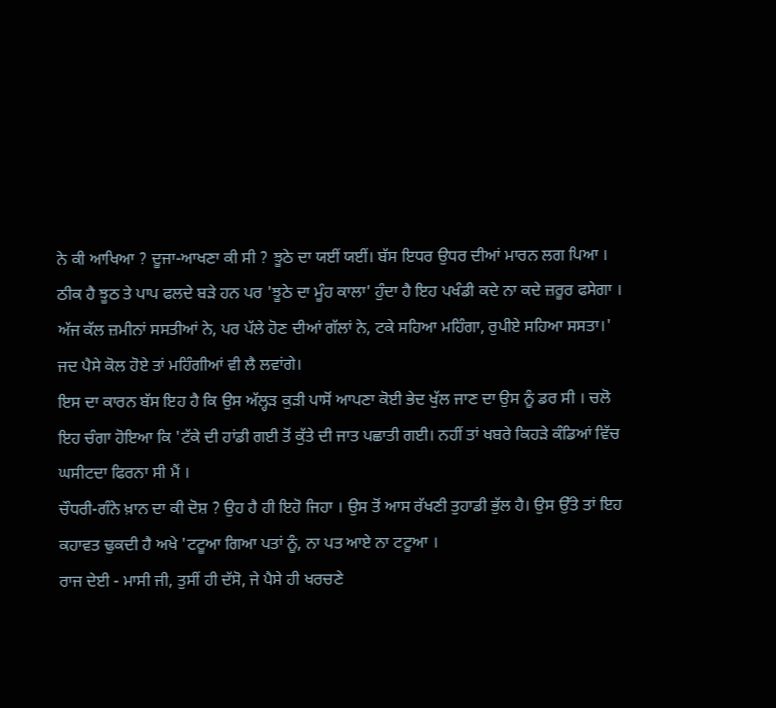ਨੇ ਕੀ ਆਖਿਆ ? ਦੂਜਾ-ਆਖਣਾ ਕੀ ਸੀ ? ਝੂਠੇ ਦਾ ਯਈਂ ਯਈਂ। ਬੱਸ ਇਧਰ ਉਧਰ ਦੀਆਂ ਮਾਰਨ ਲਗ ਪਿਆ ।
ਠੀਕ ਹੈ ਝੂਠ ਤੇ ਪਾਪ ਫਲਦੇ ਬੜੇ ਹਨ ਪਰ 'ਝੂਠੇ ਦਾ ਮੂੰਹ ਕਾਲਾ' ਹੁੰਦਾ ਹੈ ਇਹ ਪਖੰਡੀ ਕਦੇ ਨਾ ਕਦੇ ਜ਼ਰੂਰ ਫਸੇਗਾ ।
ਅੱਜ ਕੱਲ ਜ਼ਮੀਨਾਂ ਸਸਤੀਆਂ ਨੇ, ਪਰ ਪੱਲੇ ਹੋਣ ਦੀਆਂ ਗੱਲਾਂ ਨੇ, ਟਕੇ ਸਹਿਆ ਮਹਿੰਗਾ, ਰੁਪੀਏ ਸਹਿਆ ਸਸਤਾ।' ਜਦ ਪੈਸੇ ਕੋਲ ਹੋਏ ਤਾਂ ਮਹਿੰਗੀਆਂ ਵੀ ਲੈ ਲਵਾਂਗੇ।
ਇਸ ਦਾ ਕਾਰਨ ਬੱਸ ਇਹ ਹੈ ਕਿ ਉਸ ਅੱਲ੍ਹੜ ਕੁੜੀ ਪਾਸੋਂ ਆਪਣਾ ਕੋਈ ਭੇਦ ਖੁੱਲ ਜਾਣ ਦਾ ਉਸ ਨੂੰ ਡਰ ਸੀ । ਚਲੋ ਇਹ ਚੰਗਾ ਹੋਇਆ ਕਿ 'ਟੱਕੇ ਦੀ ਹਾਂਡੀ ਗਈ ਤੋਂ ਕੁੱਤੇ ਦੀ ਜਾਤ ਪਛਾਤੀ ਗਈ। ਨਹੀਂ ਤਾਂ ਖਬਰੇ ਕਿਹੜੇ ਕੰਡਿਆਂ ਵਿੱਚ ਘਸੀਟਦਾ ਫਿਰਨਾ ਸੀ ਮੈਂ ।
ਚੌਧਰੀ-ਗੰਨੇ ਖ਼ਾਨ ਦਾ ਕੀ ਦੋਸ਼ ? ਉਹ ਹੈ ਹੀ ਇਹੋ ਜਿਹਾ । ਉਸ ਤੋਂ ਆਸ ਰੱਖਣੀ ਤੁਹਾਡੀ ਭੁੱਲ ਹੈ। ਉਸ ਉੱਤੇ ਤਾਂ ਇਹ ਕਹਾਵਤ ਢੁਕਦੀ ਹੈ ਅਖੇ 'ਟਟੂਆ ਗਿਆ ਪਤਾਂ ਨੂੰ, ਨਾ ਪਤ ਆਏ ਨਾ ਟਟੂਆ ।
ਰਾਜ ਦੇਈ - ਮਾਸੀ ਜੀ, ਤੁਸੀਂ ਹੀ ਦੱਸੋ, ਜੇ ਪੈਸੇ ਹੀ ਖਰਚਣੇ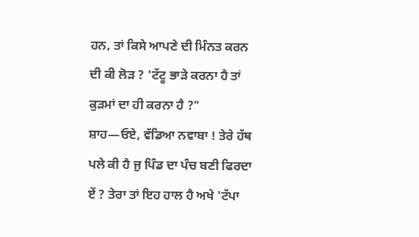ਹਨ, ਤਾਂ ਕਿਸੇ ਆਪਣੇ ਦੀ ਮਿੰਨਤ ਕਰਨ ਦੀ ਕੀ ਲੋੜ ? 'ਟੱਟੂ ਭਾੜੇ ਕਰਨਾ ਹੈ ਤਾਂ ਕੁੜਮਾਂ ਦਾ ਹੀ ਕਰਨਾ ਹੈ ?"
ਸ਼ਾਹ—ਓਏ, ਵੱਡਿਆ ਨਵਾਬਾ ! ਤੇਰੇ ਹੱਥ ਪਲੇ ਕੀ ਹੈ ਜੁ ਪਿੰਡ ਦਾ ਪੰਚ ਬਣੀ ਫਿਰਦਾ ਏਂ ? ਤੇਰਾ ਤਾਂ ਇਹ ਹਾਲ ਹੈ ਅਖੇ 'ਟੱਪਾ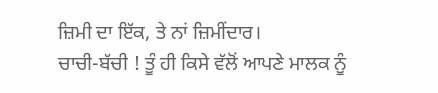ਜ਼ਿਮੀ ਦਾ ਇੱਕ, ਤੇ ਨਾਂ ਜ਼ਿਮੀਂਦਾਰ।
ਚਾਚੀ-ਬੱਚੀ ! ਤੂੰ ਹੀ ਕਿਸੇ ਵੱਲੋਂ ਆਪਣੇ ਮਾਲਕ ਨੂੰ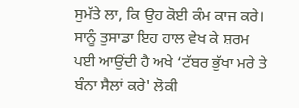ਸੁਮੱਤੇ ਲਾ, ਕਿ ਉਹ ਕੋਈ ਕੰਮ ਕਾਜ ਕਰੇ। ਸਾਨੂੰ ਤੁਸਾਡਾ ਇਹ ਹਾਲ ਵੇਖ ਕੇ ਸ਼ਰਮ ਪਈ ਆਉਂਦੀ ਹੈ ਅਖੇ ‘ਟੱਬਰ ਭੁੱਖਾ ਮਰੇ ਤੇ ਬੰਨਾ ਸੈਲਾਂ ਕਰੇ' ਲੋਕੀ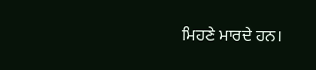ਮਿਹਣੇ ਮਾਰਦੇ ਹਨ।